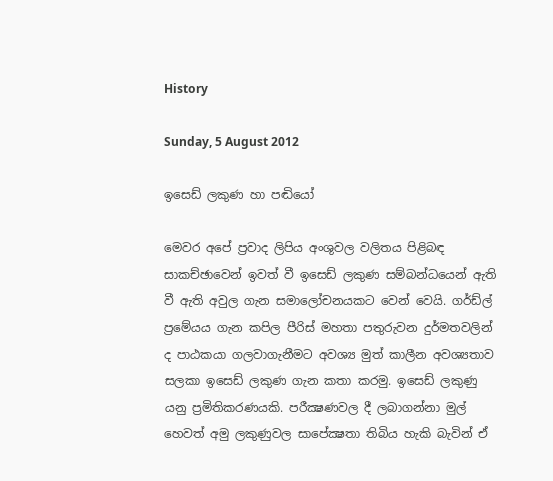History

Sunday, 5 August 2012

ඉසෙඩ් ලකුණ හා පඬියෝ

මෙවර අපේ ප්‍රවාද ලිපිය අංශුවල වලිතය පිළිබඳ සාකච්ඡාවෙන් ඉවත් වී ඉසෙඩ් ලකුණ සම්බන්ධයෙන් ඇති වී ඇති අවුල ගැන සමාලෝචනයකට වෙන් වෙයි. ගර්ඩ්ල් ප්‍රමේයය ගැන කපිල පීරිස් මහතා පතුරුවන දුර්මතවලින් ද පාඨකයා ගලවාගැනීමට අවශ්‍ය මුත් කාලීන අවශ්‍යතාව සලකා ඉසෙඩ් ලකුණ ගැන කතා කරමු. ඉසෙඩ් ලකුණු යනු ප්‍රමිතිකරණයකි. පරීක්‍ෂණවල දී ලබාගන්නා මුල් හෙවත් අමු ලකුණුවල සාපේක්‍ෂතා තිබිය හැකි බැවින් ඒ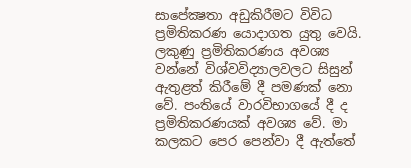සාපේක්‍ෂතා අඩුකිරීමට විවිධ ප්‍රමිතිකරණ යොදාගත යුතු වෙයි. ලකුණු ප්‍රමිතිකරණය අවශ්‍ය වන්නේ විශ්වවිද්‍යාලවලට සිසුන් ඇතුළත් කිරීමේ දී පමණක් නො වේ. පංතියේ වාරවිභාගයේ දී ද ප්‍රමිතිකරණයක් අවශ්‍ය වේ. මා කලකට පෙර පෙන්වා දී ඇත්තේ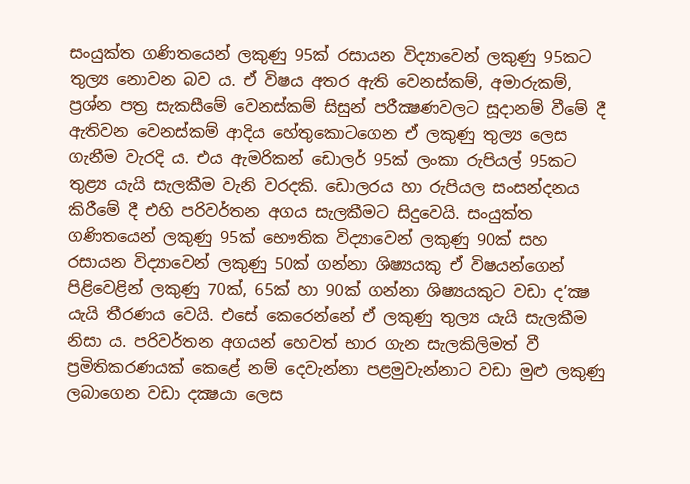සංයුක්ත ගණිතයෙන් ලකුණු 95ක් රසායන විද්‍යාවෙන් ලකුණු 95කට තුල්‍ය නොවන බව ය. ඒ විෂය අතර ඇති වෙනස්කම්, අමාරුකම්, ප්‍රශ්න පත්‍ර සැකසීමේ වෙනස්කම් සිසුන් පරීක්‍ෂණවලට සූදානම් වීමේ දී ඇතිවන වෙනස්කම් ආදිය හේතුකොටගෙන ඒ ලකුණු තුල්‍ය ලෙස ගැනීම වැරදි ය. එය ඇමරිකන් ඩොලර් 95ක් ලංකා රුපියල් 95කට තුළ්‍ය යැයි සැලකීම වැනි වරදකි. ඩොලරය හා රුපියල සංසන්දනය කිරීමේ දී එහි පරිවර්තන අගය සැලකීමට සිදුවෙයි. සංයුක්ත ගණිතයෙන් ලකුණු 95ක් භෞතික විද්‍යාවෙන් ලකුණු 90ක් සහ රසායන විද්‍යාවෙන් ලකුණු 50ක් ගන්නා ශිෂ්‍යයකු ඒ විෂයන්ගෙන් පිළිවෙළින් ලකුණු 70ක්, 65ක් හා 90ක් ගන්නා ශිෂ්‍යයකුට වඩා ද’ක්‍ෂ යැයි තීරණය වෙයි. එසේ කෙරෙන්නේ ඒ ලකුණු තුල්‍ය යැයි සැලකීම නිසා ය. පරිවර්තන අගයන් හෙවත් භාර ගැන සැලකිලිමත් වී ප්‍රමිතිකරණයක් කෙළේ නම් දෙවැන්නා පළමුවැන්නාට වඩා මුළු ලකුණු ලබාගෙන වඩා දක්‍ෂයා ලෙස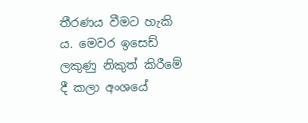තීරණය වීමට හැකි ය. මෙවර ඉසෙඩ් ලකුණු නිකුත් කිරීමේ දී කලා අංශයේ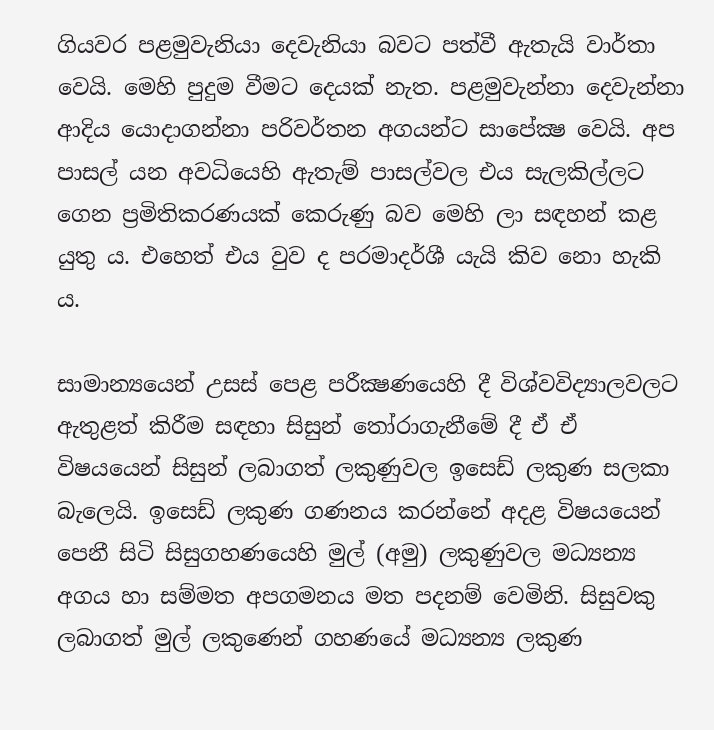ගියවර පළමුවැනියා දෙවැනියා බවට පත්වී ඇතැයි වාර්තා වෙයි. මෙහි පුදුම වීමට දෙයක් නැත. පළමුවැන්නා දෙවැන්නා ආදිය යොදාගන්නා පරිවර්තන අගයන්ට සාපේක්‍ෂ වෙයි. අප පාසල් යන අවධියෙහි ඇතැම් පාසල්වල එය සැලකිල්ලට ගෙන ප්‍රමිතිකරණයක් කෙරුණු බව මෙහි ලා සඳහන් කළ යුතු ය. එහෙත් එය වුව ද පරමාදර්ශී යැයි කිව නො හැකි ය.

සාමාන්‍යයෙන් උසස් පෙළ පරීක්‍ෂණයෙහි දී විශ්වවිද්‍යාලවලට ඇතුළත් කිරීම සඳහා සිසුන් තෝරාගැනීමේ දී ඒ ඒ විෂයයෙන් සිසුන් ලබාගත් ලකුණුවල ඉසෙඩ් ලකුණ සලකා බැලෙයි. ඉසෙඩ් ලකුණ ගණනය කරන්නේ අදළ විෂයයෙන් පෙනී සිටි සිසුගහණයෙහි මුල් (අමු) ලකුණුවල මධ්‍යන්‍ය අගය හා සම්මත අපගමනය මත පදනම් වෙමිනි. සිසුවකු ලබාගත් මුල් ලකුණෙන් ගහණයේ මධ්‍යන්‍ය ලකුණ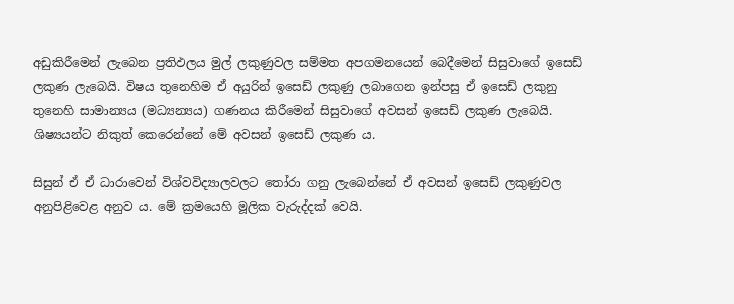අඩුකිරීමෙන් ලැබෙන ප්‍රතිඵලය මුල් ලකුණුවල සම්මත අපගමනයෙන් බෙදීමෙන් සිසුවාගේ ඉසෙඩ් ලකුණ ලැබෙයි. විෂය තුනෙහිම ඒ අයුරින් ඉසෙඩ් ලකුණු ලබාගෙන ඉන්පසු ඒ ඉසෙඩ් ලකුනු තුනෙහි සාමාන්‍යය (මධ්‍යන්‍යය) ගණනය කිරීමෙන් සිසුවාගේ අවසන් ඉසෙඩ් ලකුණ ලැබෙයි. ශිෂ්‍යයන්ට නිකුත් කෙරෙන්නේ මේ අවසන් ඉසෙඩ් ලකුණ ය.

සිසුන් ඒ ඒ ධාරාවෙන් විශ්වවිද්‍යාලවලට තෝරා ගනු ලැබෙන්නේ ඒ අවසන් ඉසෙඩ් ලකුණුවල අනුපිළිවෙළ අනුව ය. මේ ක්‍රමයෙහි මූලික වැරුද්දක් වෙයි.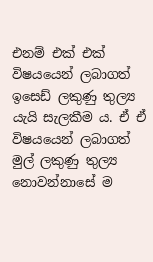එනම් එක් එක් විෂයයෙන් ලබාගත් ඉසෙඩ් ලකුණු තුල්‍ය යැයි සැලකීම ය. ඒ ඒ විෂයයෙන් ලබාගත් මුල් ලකුණු තුල්‍ය නොවන්නාසේ ම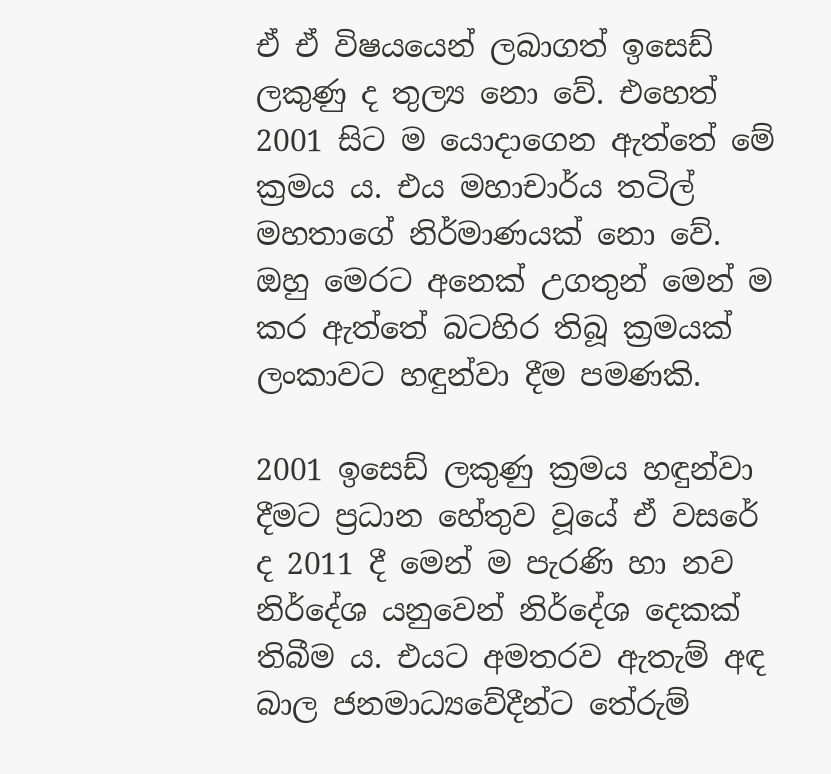ඒ ඒ විෂයයෙන් ලබාගත් ඉසෙඩ් ලකුණු ද තුල්‍ය නො වේ. එහෙත් 2001 සිට ම යොදාගෙන ඇත්තේ මේ ක්‍රමය ය. එය මහාචාර්ය තටිල් මහතාගේ නිර්මාණයක් නො වේ. ඔහු මෙරට අනෙක් උගතුන් මෙන් ම කර ඇත්තේ බටහිර තිබූ ක්‍රමයක් ලංකාවට හඳුන්වා දීම පමණකි.

2001 ඉසෙඩ් ලකුණු ක්‍රමය හඳුන්වා දීමට ප්‍රධාන හේතුව වූයේ ඒ වසරේ ද 2011 දී මෙන් ම පැරණි හා නව නිර්දේශ යනුවෙන් නිර්දේශ දෙකක් තිබීම ය. එයට අමතරව ඇතැම් අඳ බාල ජනමාධ්‍යවේදීන්ට තේරුම්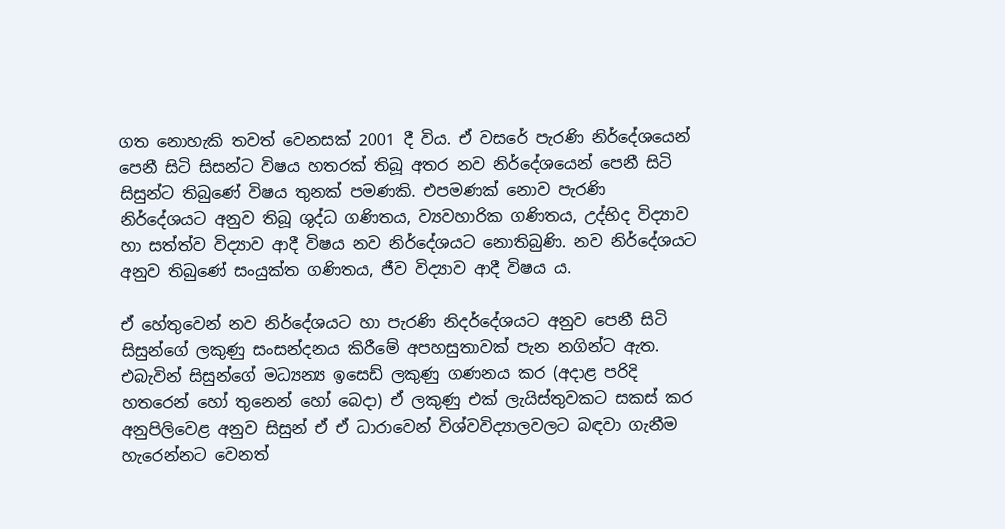ගත නොහැකි තවත් වෙනසක් 2001 දී විය. ඒ වසරේ පැරණි නිර්දේශයෙන් පෙනී සිටි සිසන්ට විෂය හතරක් තිබූ අතර නව නිර්දේශයෙන් පෙනී සිටි සිසුන්ට තිබුණේ විෂය තුනක් පමණකි. එපමණක් නොව පැරණි නිර්දේශයට අනුව තිබූ ශුද්ධ ගණිතය, ව්‍යවහාරික ගණිතය, උද්භිද විද්‍යාව හා සත්ත්ව විද්‍යාව ආදී විෂය නව නිර්දේශයට නොතිබුණි. නව නිර්දේශයට අනුව තිබුණේ සංයුක්ත ගණිතය, ජීව විද්‍යාව ආදී විෂය ය.

ඒ හේතුවෙන් නව නිර්දේශයට හා පැරණි නිදර්දේශයට අනුව පෙනී සිටි සිසුන්ගේ ලකුණු සංසන්දනය කිරීමේ අපහසුතාවක් පැන නගින්ට ඇත. එබැවින් සිසුන්ගේ මධ්‍යන්‍ය ඉසෙඩ් ලකුණු ගණනය කර (අදාළ පරිදි හතරෙන් හෝ තුනෙන් හෝ බෙදා) ඒ ලකුණු එක් ලැයිස්තුවකට සකස් කර අනුපිලිවෙළ අනුව සිසුන් ඒ ඒ ධාරාවෙන් විශ්වවිද්‍යාලවලට බඳවා ගැනීම හැරෙන්නට වෙනත්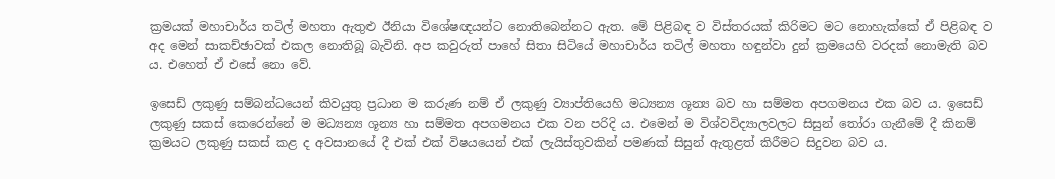ක්‍රමයක් මහාචාර්ය තටිල් මහතා ඇතුළු ඊනියා විශේෂඥයන්ට නොතිබෙන්නට ඇත. මේ පිළිබඳ ව විස්තරයක් කිරිමට මට නොහැක්කේ ඒ පිළිබඳ ව අද මෙන් සාකච්ඡාවක් එකල නොතිබූ බැවිනි. අප කවුරුත් පාහේ සිතා සිටියේ මහාචාර්ය තටිල් මහතා හඳුන්වා දුන් ක්‍රමයෙහි වරදක් නොමැති බව ය. එහෙත් ඒ එසේ නො වේ.

ඉසෙඩ් ලකුණු සම්බන්ධයෙන් කිවයුතු ප්‍රධාන ම කරුණ නම් ඒ ලකුණු ව්‍යාප්තියෙහි මධ්‍යන්‍ය ශූන්‍ය බව හා සම්මත අපගමනය එක බව ය. ඉසෙඩ් ලකුණු සකස් කෙරෙන්නේ ම මධ්‍යන්‍ය ශූන්‍ය හා සම්මත අපගමනය එක වන පරිදි ය. එමෙන් ම විශ්වවිද්‍යාලවලට සිසුන් තෝරා ගැනීමේ දී කිනම් ක්‍රමයට ලකුණු සකස් කළ ද අවසානයේ දී එක් එක් විෂයයෙන් එක් ලැයිස්තුවකින් පමණක් සිසුන් ඇතුළත් කිරීමට සිදුවන බව ය.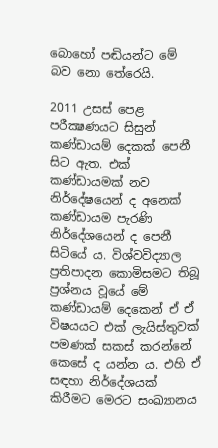බොහෝ පඬියන්ට මේ බව නො තේරෙයි.

2011 උසස් පෙළ පරීක්‍ෂණයට සිසුන් කණ්ඩායම් දෙකක් පෙනී සිට ඇත. එක් කණ්ඩායමක් නව නිර්දේෂයෙන් ද අනෙක් කණ්ඩායම පැරණි නිර්දේශයෙන් ද පෙනී සිටියේ ය. විශ්වවිද්‍යාල ප්‍රතිපාදන කොමිසමට තිබූ ප්‍රශ්නය වූයේ මේ කණ්ඩායම් දෙකෙන් ඒ ඒ විෂයයට එක් ලැයිස්තුවක් පමණක් සකස් කරන්නේ කෙසේ ද යන්න ය. එහි ඒ සඳහා නිර්දේශයක් කිරීමට මෙරට සංඛ්‍යානය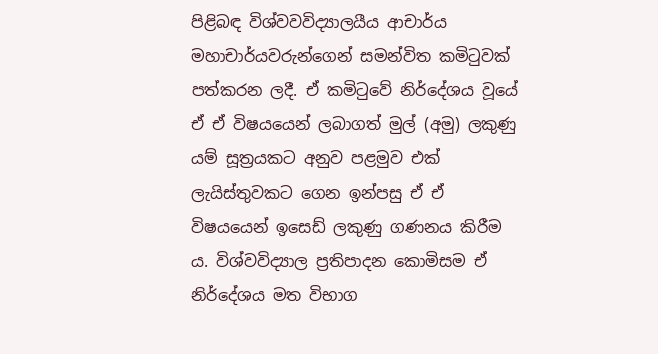පිළිබඳ විශ්වවවිද්‍යාලයීය ආචාර්ය මහාචාර්යවරුන්ගෙන් සමන්විත කමිටුවක් පත්කරන ලදී. ඒ කමිටුවේ නිර්දේශය වූයේ ඒ ඒ විෂයයෙන් ලබාගත් මුල් (අමු) ලකුණු යම් සූත්‍රයකට අනුව පළමුව එක් ලැයිස්තුවකට ගෙන ඉන්පසු ඒ ඒ විෂයයෙන් ඉසෙඩ් ලකුණු ගණනය කිරීම ය. විශ්වවිද්‍යාල ප්‍රතිපාදන කොමිසම ඒ නිර්දේශය මත විභාග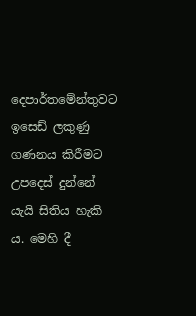දෙපාර්තමේන්තුවට ඉසෙඩ් ලකුණු ගණනය කිරීමට උපදෙස් දුන්නේ යැයි සිතිය හැකි ය. මෙහි දී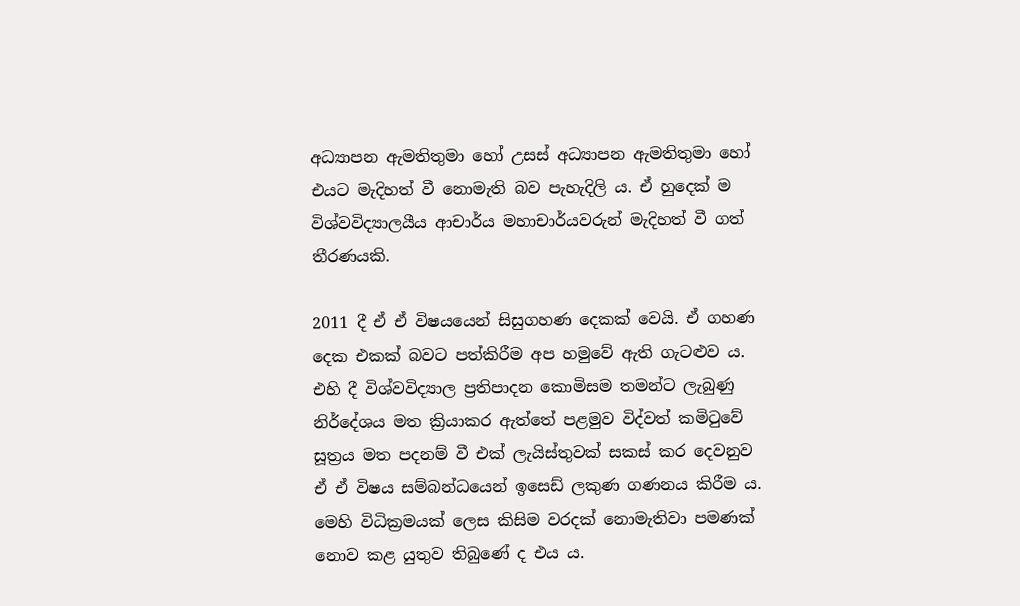අධ්‍යාපන ඇමතිතුමා හෝ උසස් අධ්‍යාපන ඇමතිතුමා හෝ එයට මැදිහත් වී නොමැති බව පැහැදිලි ය. ඒ හුදෙක් ම විශ්වවිද්‍යාලයීය ආචාර්ය මහාචාර්යවරුන් මැදිහත් වී ගත් තීරණයකි.

2011 දී ඒ ඒ විෂයයෙන් සිසුගහණ දෙකක් වෙයි. ඒ ගහණ දෙක එකක් බවට පත්කිරීම අප හමුවේ ඇති ගැටළුව ය. එහි දී විශ්වවිද්‍යාල ප්‍රතිපාදන කොමිසම තමන්ට ලැබුණු නිර්දේශය මත ක්‍රියාකර ඇත්තේ පළමුව විද්වත් කමිටුවේ සූත්‍රය මත පදනම් වී එක් ලැයිස්තුවක් සකස් කර දෙවනුව ඒ ඒ විෂය සම්බන්ධයෙන් ඉසෙඩ් ලකුණ ගණනය කිරීම ය. මෙහි විධික්‍රමයක් ලෙස කිසිම වරදක් නොමැතිවා පමණක් නොව කළ යුතුව තිබුණේ ද එය ය.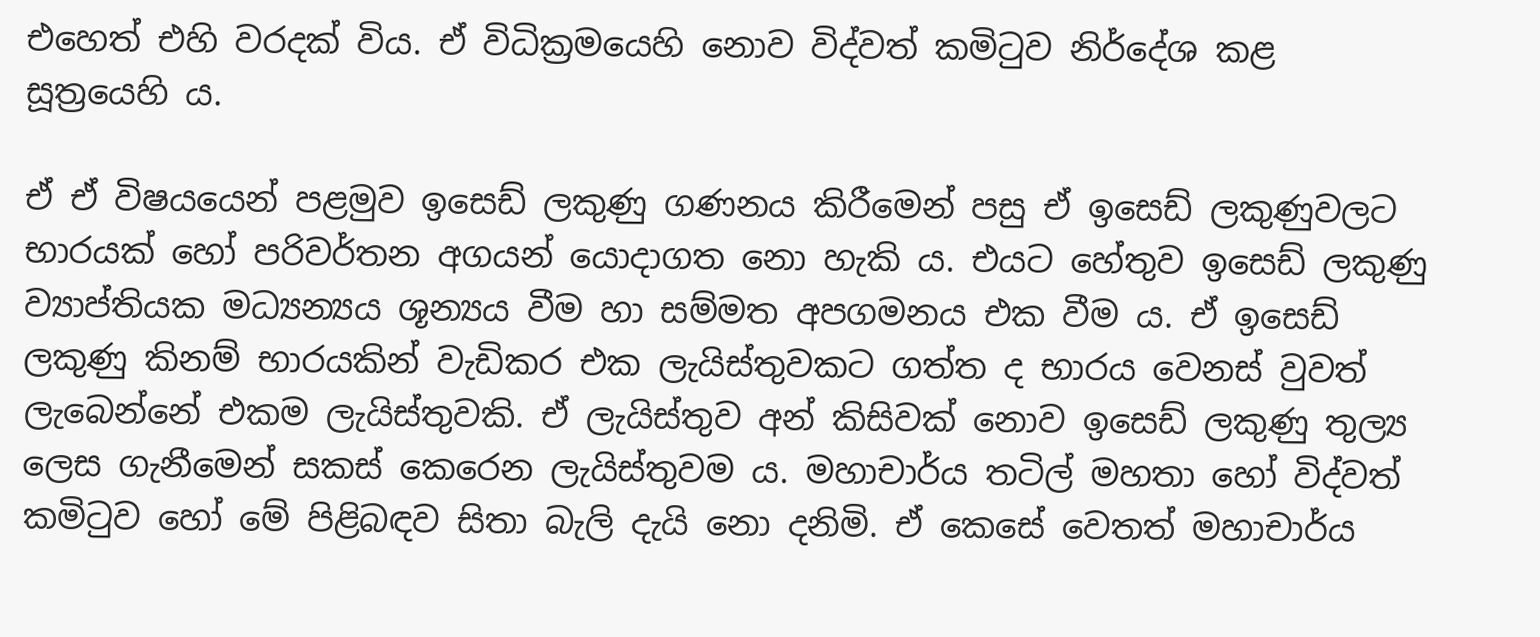එහෙත් එහි වරදක් විය. ඒ විධික්‍රමයෙහි නොව විද්වත් කමිටුව නිර්දේශ කළ සූත්‍රයෙහි ය.

ඒ ඒ විෂයයෙන් පළමුව ඉසෙඩ් ලකුණු ගණනය කිරීමෙන් පසු ඒ ඉසෙඩ් ලකුණුවලට භාරයක් හෝ පරිවර්තන අගයන් යොදාගත නො හැකි ය. එයට හේතුව ඉසෙඩ් ලකුණු ව්‍යාප්තියක මධ්‍යන්‍යය ශූන්‍යය වීම හා සම්මත අපගමනය එක වීම ය. ඒ ඉසෙඩ් ලකුණු කිනම් භාරයකින් වැඩිකර එක ලැයිස්තුවකට ගත්ත ද භාරය වෙනස් වුවත් ලැබෙන්නේ එකම ලැයිස්තුවකි. ඒ ලැයිස්තුව අන් කිසිවක් නොව ඉසෙඩ් ලකුණු තුල්‍ය ලෙස ගැනීමෙන් සකස් කෙරෙන ලැයිස්තුවම ය. මහාචාර්ය තටිල් මහතා හෝ විද්වත් කමිටුව හෝ මේ පිළිබඳව සිතා බැලි දැයි නො දනිමි. ඒ කෙසේ වෙතත් මහාචාර්ය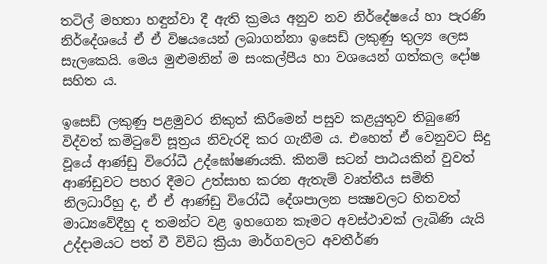තටිල් මහතා හඳුන්වා දී ඇති ක්‍රමය අනුව නව නිර්දේෂයේ හා පැරණි නිර්දේශයේ ඒ ඒ විෂයයෙන් ලබාගන්නා ඉසෙඩ් ලකුණු තුල්‍ය ලෙස සැලකෙයි. මෙය මුළුමනින් ම සංකල්පීය හා වශයෙන් ගත්කල දෝෂ සහිත ය.

ඉසෙඩ් ලකුණු පළමුවර නිකුත් කිරීමෙන් පසුව කළයුතුව තිබුණේ විද්වත් කමිටුවේ සූත්‍රය නිවැරදි කර ගැනීම ය. එහෙත් ඒ වෙනුවට සිදු වූයේ ආණ්ඩු විරෝධී උද්ඝෝෂණයකි. කිනම් සටන් පාඨයකින් වුවත් ආණ්ඩුවට පහර දීමට උත්සාහ කරන ඇතැම් වෘත්තීය සමිති නිලධාරීහු ද, ඒ ඒ ආණ්ඩු විරෝධී දේශපාලන පක්‍ෂවලට හිතවත් මාධ්‍යවේදීහු ද තමන්ට වළ ඉහගෙන කෑමට අවස්ථාවක් ලැබිණි යැයි උද්දාමයට පත් වී විවිධ ක්‍රියා මාර්ගවලට අවතීර්ණ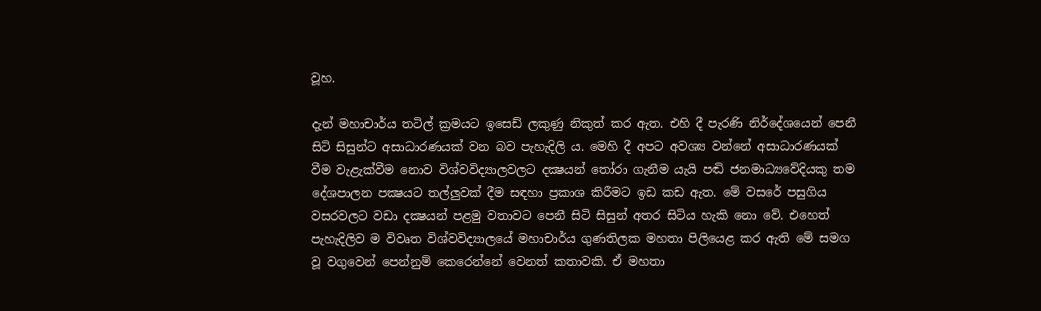වූහ.

දැන් මහාචාර්ය තටිල් ක්‍රමයට ඉසෙඩ් ලකුණු නිකුත් කර ඇත. එහි දී පැරණි නිර්දේශයෙන් පෙනී සිටි සිසුන්ට අසාධාරණයක් වන බව පැහැදිලි ය. මෙහි දී අපට අවශ්‍ය වන්නේ අසාධාරණයක් වීම වැළැක්වීම නොව විශ්වවිද්‍යාලවලට දක්‍ෂයන් තෝරා ගැනීම යැයි පඬි ජනමාධ්‍යවේදියකු තම දේශපාලන පක්‍ෂයට තල්ලුවක් දීම සඳහා ප්‍රකාශ කිරීමට ඉඩ කඩ ඇත. මේ වසරේ පසුගිය වසරවලට වඩා දක්‍ෂයන් පළමු වතාවට පෙනී සිටි සිසුන් අතර සිටිය හැකි නො වේ. එහෙත් පැහැදිලිව ම විවෘත විශ්වවිද්‍යාලයේ මහාචාර්ය ගුණතිලක මහතා පිලියෙළ කර ඇති මේ සමග වූ වගුවෙන් පෙන්නුම් කෙරෙන්නේ වෙනත් කතාවකි. ඒ මහතා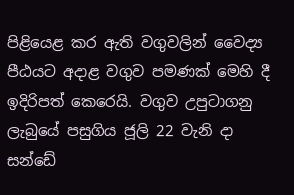පිළියෙළ කර ඇති වගුවලින් වෛද්‍ය පීඨයට අදාළ වගුව පමණක් මෙහි දී ඉදිරිපත් කෙරෙයි. වගුව උපුටාගනු ලැබුයේ පසුගිය ජූලි 22 වැනි දා සන්ඩේ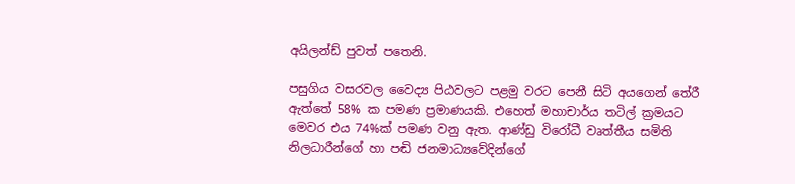අයිලන්ඩ් පුවත් පතෙනි.

පසුගිය වසරවල වෛද්‍ය පිඨවලට පළමු වරට පෙනී සිටි අයගෙන් තේරී ඇත්තේ 58% ක පමණ ප්‍රමාණයකි. එහෙත් මහාචාර්ය තටිල් ක්‍රමයට මෙවර එය 74%ක් පමණ වනු ඇත. ආණ්ඩු විරෝධී වෘත්තීය සමිති නිලධාරීන්ගේ හා පඬි ජනමාධ්‍යවේදින්ගේ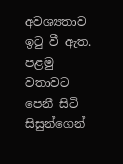අවශ්‍යතාව ඉටු වී ඇත. පළමු වතාවට පෙනී සිටි සිසුන්ගෙන්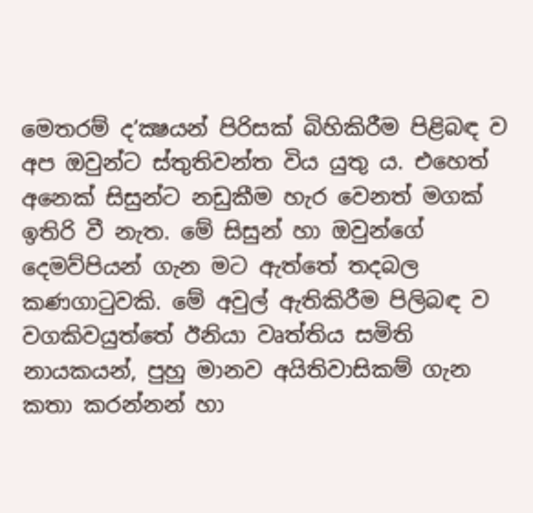මෙතරම් ද’ක්‍ෂයන් පිරිසක් බිහිකිරීම පිළිබඳ ව අප ඔවුන්ට ස්තුතිවන්ත විය යුතු ය. එහෙත් අනෙක් සිසුන්ට නඩුකීම හැර වෙනත් මගක් ඉතිරි වී නැත. මේ සිසුන් හා ඔවුන්ගේ දෙමව්පියන් ගැන මට ඇත්තේ තදබල කණගාටුවකි. මේ අවුල් ඇතිකිරීම පිලිබඳ ව වගකිවයුත්තේ ඊනියා වෘත්තිය සමිති නායකයන්, පුහු මානව අයිතිවාසිකම් ගැන කතා කරන්නන් හා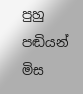පුහු පඬියන් මිස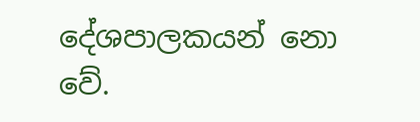දේශපාලකයන් නො වේ.